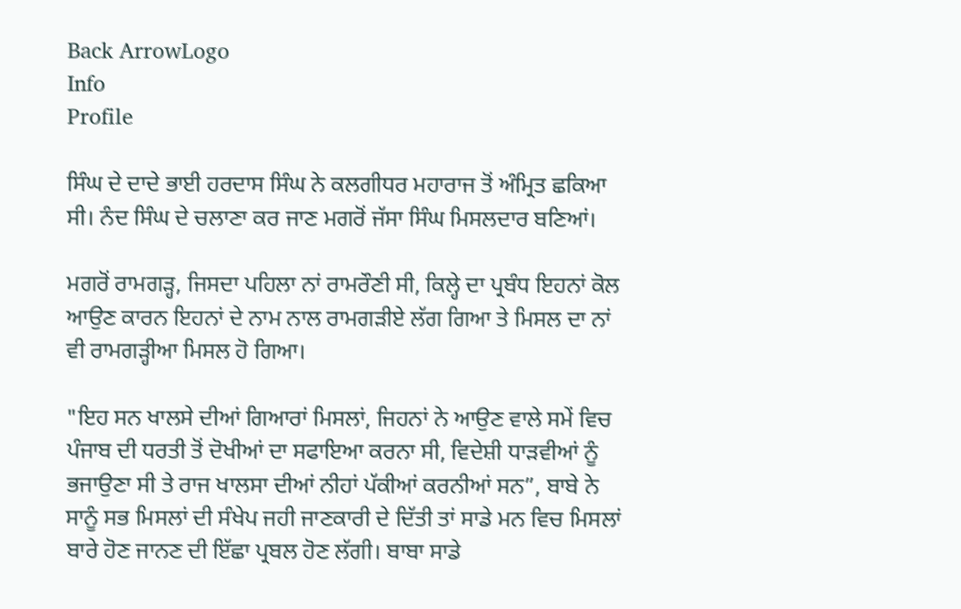Back ArrowLogo
Info
Profile

ਸਿੰਘ ਦੇ ਦਾਦੇ ਭਾਈ ਹਰਦਾਸ ਸਿੰਘ ਨੇ ਕਲਗੀਧਰ ਮਹਾਰਾਜ ਤੋਂ ਅੰਮ੍ਰਿਤ ਛਕਿਆ ਸੀ। ਨੰਦ ਸਿੰਘ ਦੇ ਚਲਾਣਾ ਕਰ ਜਾਣ ਮਗਰੋਂ ਜੱਸਾ ਸਿੰਘ ਮਿਸਲਦਾਰ ਬਣਿਆਂ।

ਮਗਰੋਂ ਰਾਮਗੜ੍ਹ, ਜਿਸਦਾ ਪਹਿਲਾ ਨਾਂ ਰਾਮਰੌਣੀ ਸੀ, ਕਿਲ੍ਹੇ ਦਾ ਪ੍ਰਬੰਧ ਇਹਨਾਂ ਕੋਲ ਆਉਣ ਕਾਰਨ ਇਹਨਾਂ ਦੇ ਨਾਮ ਨਾਲ ਰਾਮਗੜੀਏ ਲੱਗ ਗਿਆ ਤੇ ਮਿਸਲ ਦਾ ਨਾਂ ਵੀ ਰਾਮਗੜ੍ਹੀਆ ਮਿਸਲ ਹੋ ਗਿਆ।

"ਇਹ ਸਨ ਖਾਲਸੇ ਦੀਆਂ ਗਿਆਰਾਂ ਮਿਸਲਾਂ, ਜਿਹਨਾਂ ਨੇ ਆਉਣ ਵਾਲੇ ਸਮੇਂ ਵਿਚ ਪੰਜਾਬ ਦੀ ਧਰਤੀ ਤੋਂ ਦੋਖੀਆਂ ਦਾ ਸਫਾਇਆ ਕਰਨਾ ਸੀ, ਵਿਦੇਸ਼ੀ ਧਾੜਵੀਆਂ ਨੂੰ ਭਜਾਉਣਾ ਸੀ ਤੇ ਰਾਜ ਖਾਲਸਾ ਦੀਆਂ ਨੀਹਾਂ ਪੱਕੀਆਂ ਕਰਨੀਆਂ ਸਨ”, ਬਾਬੇ ਨੇ ਸਾਨੂੰ ਸਭ ਮਿਸਲਾਂ ਦੀ ਸੰਖੇਪ ਜਹੀ ਜਾਣਕਾਰੀ ਦੇ ਦਿੱਤੀ ਤਾਂ ਸਾਡੇ ਮਨ ਵਿਚ ਮਿਸਲਾਂ ਬਾਰੇ ਹੋਣ ਜਾਨਣ ਦੀ ਇੱਛਾ ਪ੍ਰਬਲ ਹੋਣ ਲੱਗੀ। ਬਾਬਾ ਸਾਡੇ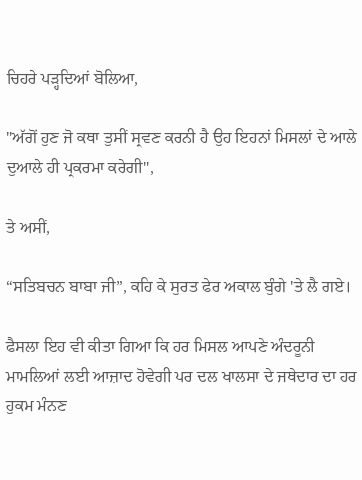ਚਿਹਰੇ ਪੜ੍ਹਦਿਆਂ ਬੋਲਿਆ,

"ਅੱਗੋਂ ਹੁਣ ਜੋ ਕਥਾ ਤੁਸੀਂ ਸ੍ਰਵਣ ਕਰਨੀ ਹੈ ਉਹ ਇਹਨਾਂ ਮਿਸਲਾਂ ਦੇ ਆਲੇ ਦੁਆਲੇ ਹੀ ਪ੍ਰਕਰਮਾ ਕਰੇਗੀ",

ਤੇ ਅਸੀਂ,

“ਸਤਿਬਚਨ ਬਾਬਾ ਜੀ”, ਕਹਿ ਕੇ ਸੁਰਤ ਫੇਰ ਅਕਾਲ ਬੁੰਗੇ 'ਤੇ ਲੈ ਗਏ।

ਫੈਸਲਾ ਇਹ ਵੀ ਕੀਤਾ ਗਿਆ ਕਿ ਹਰ ਮਿਸਲ ਆਪਣੇ ਅੰਦਰੂਨੀ ਮਾਮਲਿਆਂ ਲਈ ਆਜ਼ਾਦ ਹੋਵੇਗੀ ਪਰ ਦਲ ਖਾਲਸਾ ਦੇ ਜਥੇਦਾਰ ਦਾ ਹਰ ਹੁਕਮ ਮੰਨਣ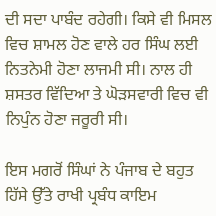ਦੀ ਸਦਾ ਪਾਬੰਦ ਰਹੇਗੀ। ਕਿਸੇ ਵੀ ਮਿਸਲ ਵਿਚ ਸ਼ਾਮਲ ਹੋਣ ਵਾਲੇ ਹਰ ਸਿੰਘ ਲਈ ਨਿਤਨੇਮੀ ਹੋਣਾ ਲਾਜਮੀ ਸੀ। ਨਾਲ ਹੀ ਸ਼ਸਤਰ ਵਿੱਦਿਆ ਤੇ ਘੋੜਸਵਾਰੀ ਵਿਚ ਵੀ ਨਿਪੁੰਨ ਹੋਣਾ ਜਰੂਰੀ ਸੀ।

ਇਸ ਮਗਰੋਂ ਸਿੰਘਾਂ ਨੇ ਪੰਜਾਬ ਦੇ ਬਹੁਤ ਹਿੱਸੇ ਉੱਤੇ ਰਾਖੀ ਪ੍ਰਬੰਧ ਕਾਇਮ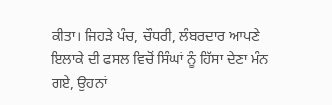ਕੀਤਾ। ਜਿਹੜੇ ਪੰਚ, ਚੌਧਰੀ, ਲੰਬਰਦਾਰ ਆਪਣੇ ਇਲਾਕੇ ਦੀ ਫਸਲ ਵਿਚੋਂ ਸਿੰਘਾਂ ਨੂੰ ਹਿੱਸਾ ਦੇਣਾ ਮੰਨ ਗਏ, ਉਹਨਾਂ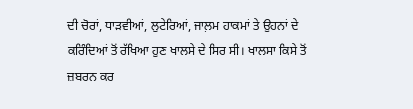ਦੀ ਚੋਰਾਂ, ਧਾੜਵੀਆਂ, ਲੁਟੇਰਿਆਂ, ਜਾਲ਼ਮ ਹਾਕਮਾਂ ਤੇ ਉਹਨਾਂ ਦੇ ਕਰਿੰਦਿਆਂ ਤੋਂ ਰੱਖਿਆ ਹੁਣ ਖਾਲਸੇ ਦੇ ਸਿਰ ਸੀ। ਖਾਲਸਾ ਕਿਸੇ ਤੋਂ ਜ਼ਬਰਨ ਕਰ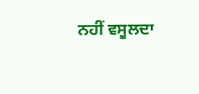ਨਹੀਂ ਵਸੂਲਦਾ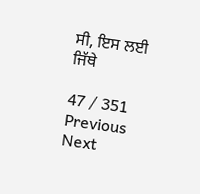ਸੀ, ਇਸ ਲਈ ਜਿੱਥੇ

47 / 351
Previous
Next